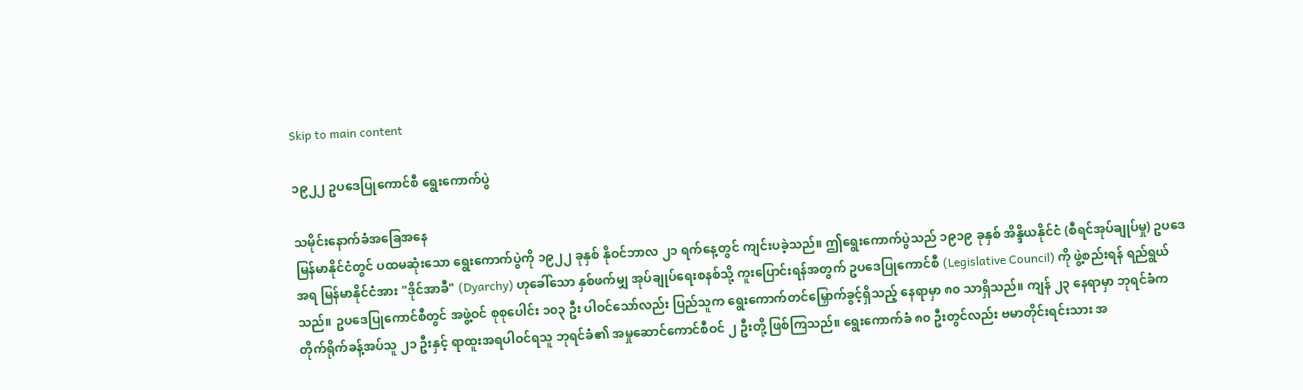Skip to main content

၁၉၂၂ ဥပဒေပြုကောင်စီ ရွေးကောက်ပွဲ

သမိုင်းနောက်ခံအခြေအနေ
မြန်မာနိုင်ငံတွင် ပထမဆုံးသော ရွေးကောက်ပွဲကို ၁၉၂၂ ခုနှစ် နိုဝင်ဘာလ ၂၁ ရက်နေ့တွင် ကျင်းပခဲ့သည်။ ဤရွေးကောက်ပွဲသည် ၁၉၁၉ ခုနှစ် အိန္ဒိယနိုင်ငံ (စီရင်အုပ်ချုပ်မှု) ဥပဒေအရ မြန်မာနိုင်ငံအား "ဒိုင်အာခီ" (Dyarchy) ဟုခေါ်သော နှစ်ဖက်မျှ အုပ်ချုပ်ရေးစနစ်သို့ ကူးပြောင်းရန်အတွက် ဥပဒေပြုကောင်စီ (Legislative Council) ကို ဖွဲ့စည်းရန် ရည်ရွယ်သည်။ ဥပဒေပြုကောင်စီတွင် အဖွဲ့ဝင် စုစုပေါင်း ၁၀၃ ဦး ပါဝင်သော်လည်း ပြည်သူက ရွေးကောက်တင်မြှောက်ခွင့်ရှိသည့် နေရာမှာ ၈၀ သာရှိသည်။ ကျန် ၂၃ နေရာမှာ ဘုရင်ခံက တိုက်ရိုက်ခန့်အပ်သူ ၂၁ ဦးနှင့် ရာထူးအရပါဝင်ရသူ ဘုရင်ခံ၏ အမှုဆောင်ကောင်စီဝင် ၂ ဦးတို့ ဖြစ်ကြသည်။ ရွေးကောက်ခံ ၈၀ ဦးတွင်လည်း ဗမာတိုင်းရင်းသား အ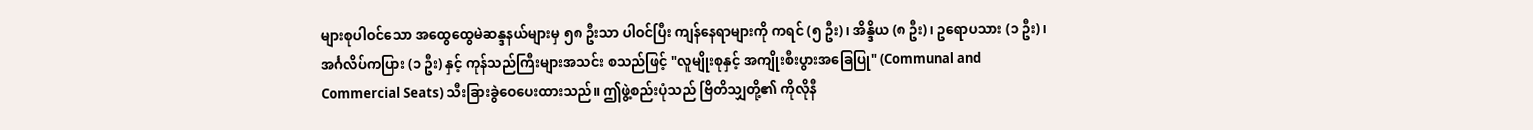များစုပါဝင်သော အထွေထွေမဲဆန္ဒနယ်များမှ ၅၈ ဦးသာ ပါဝင်ပြီး ကျန်နေရာများကို ကရင် (၅ ဦး)၊ အိန္ဒိယ (၈ ဦး)၊ ဥရောပသား (၁ ဦး)၊ အင်္ဂလိပ်ကပြား (၁ ဦး) နှင့် ကုန်သည်ကြီးများအသင်း စသည်ဖြင့် "လူမျိုးစုနှင့် အကျိုးစီးပွားအခြေပြု" (Communal and Commercial Seats) သီးခြားခွဲဝေပေးထားသည်။ ဤဖွဲ့စည်းပုံသည် ဗြိတိသျှတို့၏ ကိုလိုနီ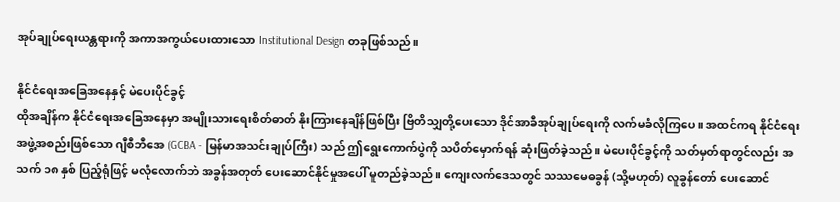အုပ်ချုပ်ရေးယန္တရားကို အကာအကွယ်ပေးထားသော Institutional Design တခုဖြစ်သည်။

နိုင်ငံရေးအခြေအနေနှင့် မဲပေးပိုင်ခွင့်
ထိုအချိန်က နိုင်ငံရေးအခြေအနေမှာ အမျိုးသားရေးစိတ်ဓာတ် နိုးကြားနေချိန်ဖြစ်ပြီး ဗြိတိသျှတို့ပေးသော ဒိုင်အာခီအုပ်ချုပ်ရေးကို လက်မခံလိုကြပေ။ အထင်ကရ နိုင်ငံရေးအဖွဲ့အစည်းဖြစ်သော ဂျီစီဘီအေ (GCBA - မြန်မာအသင်းချုပ်ကြီး) သည် ဤရွေးကောက်ပွဲကို သပိတ်မှောက်ရန် ဆုံးဖြတ်ခဲ့သည်။ မဲပေးပိုင်ခွင့်ကို သတ်မှတ်ရာတွင်လည်း အသက် ၁၈ နှစ် ပြည့်ရုံဖြင့် မလုံလောက်ဘဲ အခွန်အတုတ် ပေးဆောင်နိုင်မှုအပေါ် မူတည်ခဲ့သည်။ ကျေးလက်ဒေသတွင် သဿမေဓခွန် (သို့မဟုတ်) လူခွန်တော် ပေးဆောင်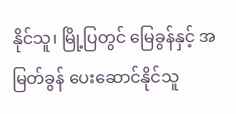နိုင်သူ၊ မြို့ပြတွင် မြေခွန်နှင့် အမြတ်ခွန် ပေးဆောင်နိုင်သူ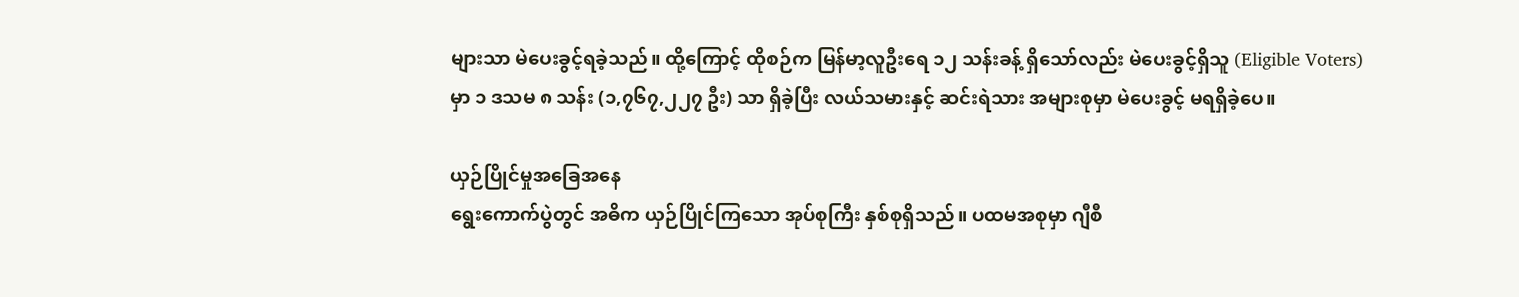များသာ မဲပေးခွင့်ရခဲ့သည်။ ထို့ကြောင့် ထိုစဉ်က မြန်မာ့လူဦးရေ ၁၂ သန်းခန့် ရှိသော်လည်း မဲပေးခွင့်ရှိသူ (Eligible Voters) မှာ ၁ ဒသမ ၈ သန်း (၁,၇၆၇,၂၂၇ ဦး) သာ ရှိခဲ့ပြီး လယ်သမားနှင့် ဆင်းရဲသား အများစုမှာ မဲပေးခွင့် မရရှိခဲ့ပေ။

ယှဉ်ပြိုင်မှုအခြေအနေ
ရွေးကောက်ပွဲတွင် အဓိက ယှဉ်ပြိုင်ကြသော အုပ်စုကြီး နှစ်စုရှိသည်။ ပထမအစုမှာ ဂျီစီ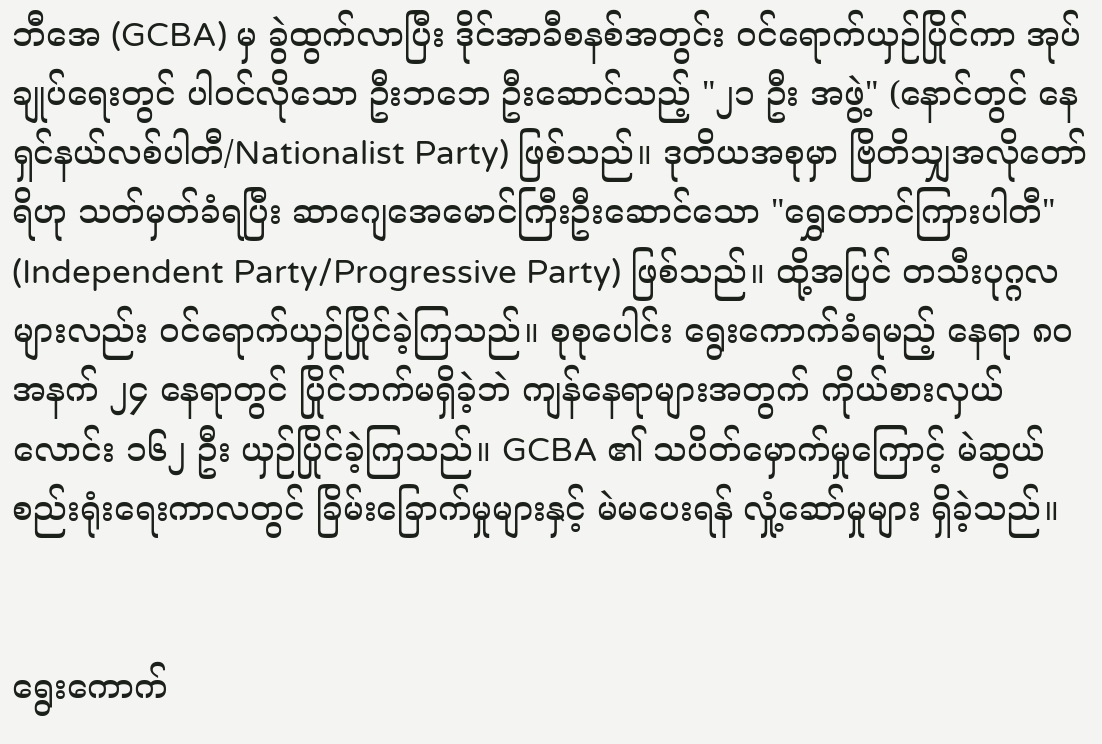ဘီအေ (GCBA) မှ ခွဲထွက်လာပြီး ဒိုင်အာခီစနစ်အတွင်း ဝင်ရောက်ယှဉ်ပြိုင်ကာ အုပ်ချုပ်ရေးတွင် ပါဝင်လိုသော ဦးဘဘေ ဦးဆောင်သည့် "၂၁ ဦး အဖွဲ့" (နောင်တွင် နေရှင်နယ်လစ်ပါတီ/Nationalist Party) ဖြစ်သည်။ ဒုတိယအစုမှာ ဗြိတိသျှအလိုတော်ရိဟု သတ်မှတ်ခံရပြီး ဆာဂျေအေမောင်ကြီးဦးဆောင်သော "ရွှေတောင်ကြားပါတီ" (Independent Party/Progressive Party) ဖြစ်သည်။ ထို့အပြင် တသီးပုဂ္ဂလများလည်း ဝင်ရောက်ယှဉ်ပြိုင်ခဲ့ကြသည်။ စုစုပေါင်း ရွေးကောက်ခံရမည့် နေရာ ၈၀ အနက် ၂၄ နေရာတွင် ပြိုင်ဘက်မရှိခဲ့ဘဲ ကျန်နေရာများအတွက် ကိုယ်စားလှယ်လောင်း ၁၆၂ ဦး ယှဉ်ပြိုင်ခဲ့ကြသည်။ GCBA ၏ သပိတ်မှောက်မှုကြောင့် မဲဆွယ်စည်းရုံးရေးကာလတွင် ခြိမ်းခြောက်မှုများနှင့် မဲမပေးရန် လှုံ့ဆော်မှုများ ရှိခဲ့သည်။


ရွေးကောက်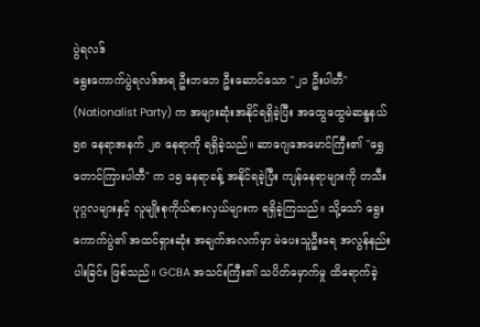ပွဲရလဒ်
ရွေးကောက်ပွဲရလဒ်အရ ဦးဘဘေ ဦးဆောင်သော "၂၁ ဦးပါတီ" (Nationalist Party) က အများဆုံးအနိုင်ရရှိခဲ့ပြီး အထွေထွေမဲဆန္ဒနယ် ၅၈ နေရာအနက် ၂၈ နေရာကို ရရှိခဲ့သည်။ ဆာဂျေအေမောင်ကြီး၏ "ရွှေတောင်ကြားပါတီ" က ၁၅ နေရာခန့် အနိုင်ရခဲ့ပြီး ကျန်နေရာများကို တသီးပုဂ္ဂလများနှင့် လူမျိုးစုကိုယ်စားလှယ်များက ရရှိခဲ့ကြသည်။ သို့သော် ရွေးကောက်ပွဲ၏ အထင်ရှားဆုံး အချက်အလက်မှာ မဲပေးသူဦးရေ အလွန်နည်းပါးခြင်း ဖြစ်သည်။ GCBA အသင်းကြီး၏ သပိတ်မှောက်မှု ထိရောက်ခဲ့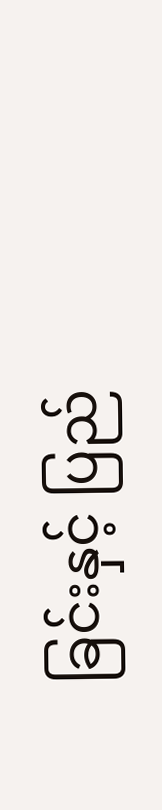ခြင်းနှင့် ပြည်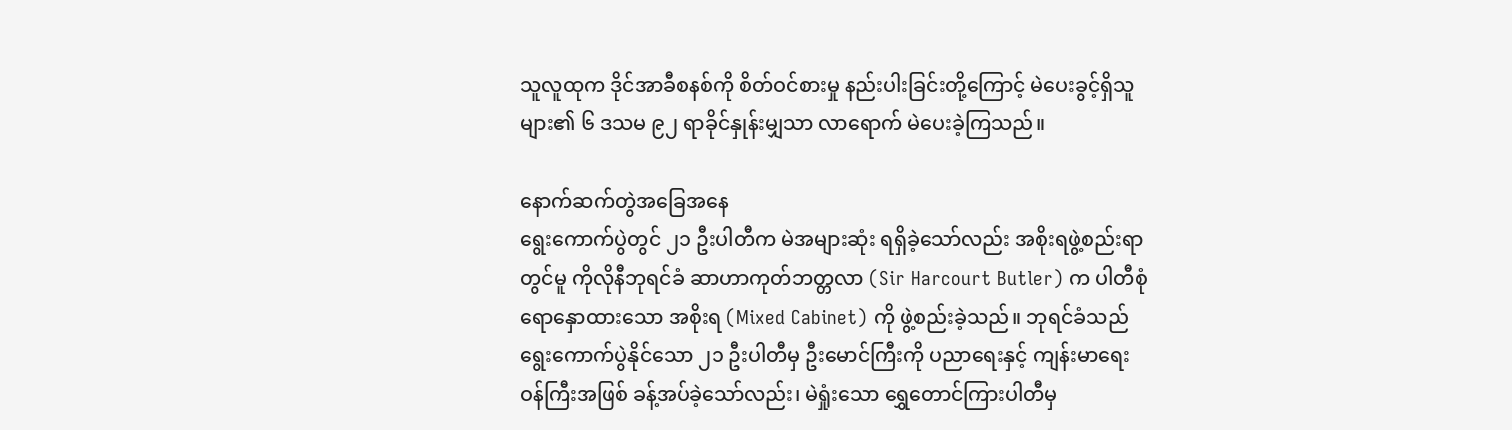သူလူထုက ဒိုင်အာခီစနစ်ကို စိတ်ဝင်စားမှု နည်းပါးခြင်းတို့ကြောင့် မဲပေးခွင့်ရှိသူများ၏ ၆ ဒသမ ၉၂ ရာခိုင်နှုန်းမျှသာ လာရောက် မဲပေးခဲ့ကြသည်။

နောက်ဆက်တွဲအခြေအနေ
ရွေးကောက်ပွဲတွင် ၂၁ ဦးပါတီက မဲအများဆုံး ရရှိခဲ့သော်လည်း အစိုးရဖွဲ့စည်းရာတွင်မူ ကိုလိုနီဘုရင်ခံ ဆာဟာကုတ်ဘတ္တလာ (Sir Harcourt Butler) က ပါတီစုံရောနှောထားသော အစိုးရ (Mixed Cabinet) ကို ဖွဲ့စည်းခဲ့သည်။ ဘုရင်ခံသည် ရွေးကောက်ပွဲနိုင်သော ၂၁ ဦးပါတီမှ ဦးမောင်ကြီးကို ပညာရေးနှင့် ကျန်းမာရေးဝန်ကြီးအဖြစ် ခန့်အပ်ခဲ့သော်လည်း၊ မဲရှုံးသော ရွှေတောင်ကြားပါတီမှ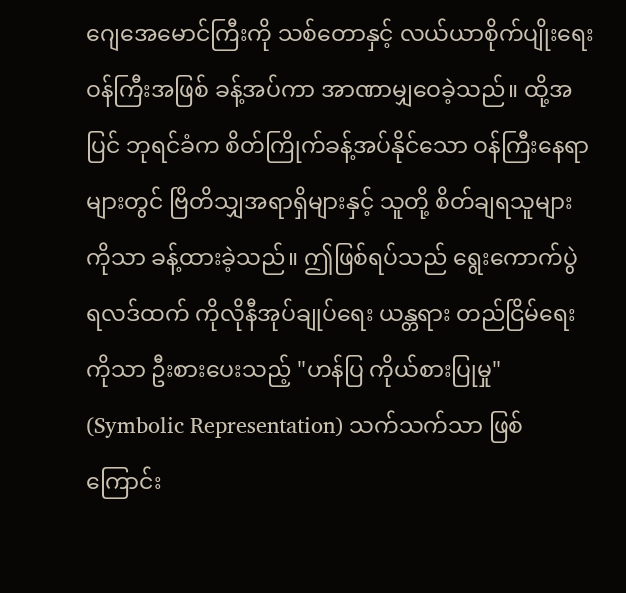ဂျေအေမောင်ကြီးကို သစ်တောနှင့် လယ်ယာစိုက်ပျိုးရေးဝန်ကြီးအဖြစ် ခန့်အပ်ကာ အာဏာမျှဝေခဲ့သည်။ ထို့အပြင် ဘုရင်ခံက စိတ်ကြိုက်ခန့်အပ်နိုင်သော ဝန်ကြီးနေရာများတွင် ဗြိတိသျှအရာရှိများနှင့် သူတို့ စိတ်ချရသူများကိုသာ ခန့်ထားခဲ့သည်။ ဤဖြစ်ရပ်သည် ရွေးကောက်ပွဲ ရလဒ်ထက် ကိုလိုနီအုပ်ချုပ်ရေး ယန္တရား တည်ငြိမ်ရေးကိုသာ ဦးစားပေးသည့် "ဟန်ပြ ကိုယ်စားပြုမှု" (Symbolic Representation) သက်သက်သာ ဖြစ်ကြောင်း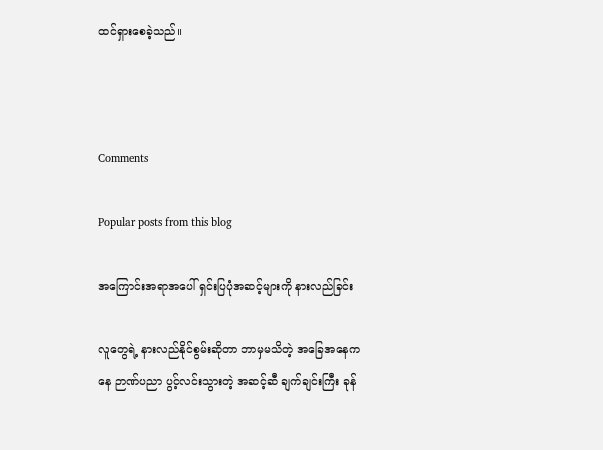ထင်ရှားစေခဲ့သည်။



Comments

Popular posts from this blog

အကြောင်းအရာအပေါ် ရှင်းပြပုံအဆင့်များကို နားလည်ခြင်း

လူတွေရဲ့ နားလည်နိုင်စွမ်းဆိုတာ ဘာမှမသိတဲ့ အခြေအနေကနေ ဉာဏ်ပညာ ပွင့်လင်းသွားတဲ့ အဆင့်ဆီ ချက်ချင်းကြီး ခုန်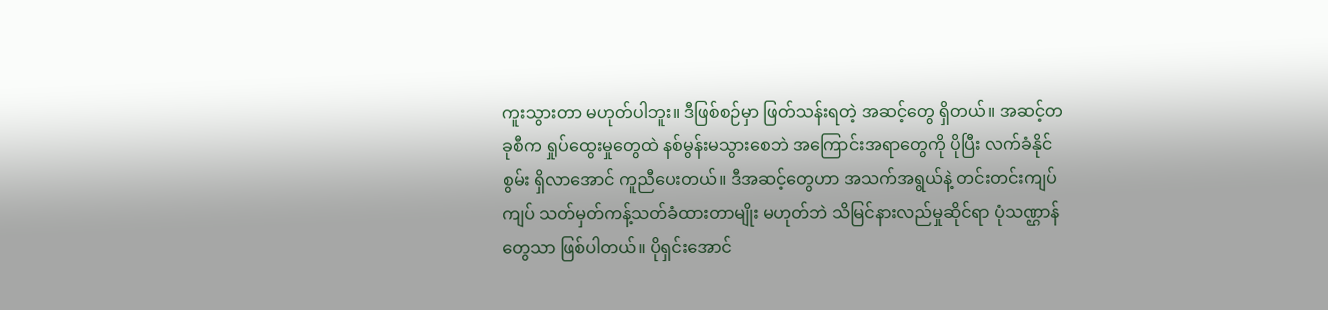ကူးသွားတာ မဟုတ်ပါဘူး။ ဒီဖြစ်စဉ်မှာ ဖြတ်သန်းရတဲ့ အဆင့်တွေ ရှိတယ်။ အဆင့်တခုစီက ရှုပ်ထွေးမှုတွေထဲ နစ်မွန်းမသွားစေဘဲ အကြောင်းအရာတွေကို ပိုပြီး လက်ခံနိုင်စွမ်း ရှိလာအောင် ကူညီပေးတယ်။ ဒီအဆင့်တွေဟာ အသက်အရွယ်နဲ့ တင်းတင်းကျပ်ကျပ် သတ်မှတ်ကန့်သတ်ခံထားတာမျိုး မဟုတ်ဘဲ သိမြင်နားလည်မှုဆိုင်ရာ ပုံသဏ္ဌာန်တွေသာ ဖြစ်ပါတယ်။ ပိုရှင်းအောင်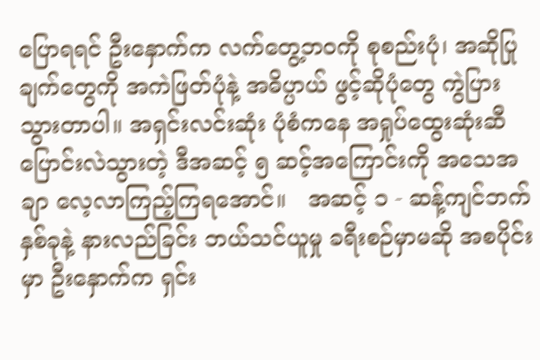ပြောရရင် ဦးနှောက်က လက်တွေ့ဘဝကို စုစည်းပုံ၊ အဆိုပြုချက်တွေကို အကဲဖြတ်ပုံနဲ့ အဓိပ္ပာယ် ဖွင့်ဆိုပုံတွေ ကွဲပြားသွားတာပါ။ အရှင်းလင်းဆုံး ပုံစံကနေ အရှုပ်ထွေးဆုံးဆီ ပြောင်းလဲသွားတဲ့ ဒီအဆင့် ၅ ဆင့်အကြောင်းကို အသေအချာ လေ့လာကြည့်ကြရအောင်။   အဆင့် ၁ - ဆန့်ကျင်ဘက်နှစ်ခုနဲ့ နားလည်ခြင်း ဘယ်သင်ယူမှု ခရီးစဉ်မှာမဆို အစပိုင်းမှာ ဦးနှောက်က ရှင်း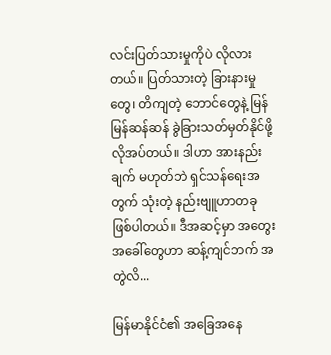လင်းပြတ်သားမှုကိုပဲ လိုလားတယ်။ ပြတ်သားတဲ့ ခြားနားမှုတွေ၊ တိကျတဲ့ ဘောင်တွေနဲ့ မြန်မြန်ဆန်ဆန် ခွဲခြားသတ်မှတ်နိုင်ဖို့ လိုအပ်တယ်။ ဒါဟာ အားနည်းချက် မဟုတ်ဘဲ ရှင်သန်ရေးအတွက် သုံးတဲ့ နည်းဗျူဟာတခု ဖြစ်ပါတယ်။ ဒီအဆင့်မှာ အတွေးအခေါ်တွေဟာ ဆန့်ကျင်ဘက် အတွဲလိ...

မြန်မာနိုင်ငံ၏ အခြေအနေ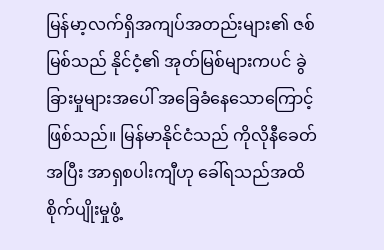မြန်မာ့လက်ရှိအကျပ်အတည်းများ၏ ဇစ်မြစ်သည် နိုင်ငံ့၏ အုတ်မြစ်များကပင် ခွဲခြားမှုများအပေါ် အခြေခံနေသောကြောင့်ဖြစ်သည်။ မြန်မာနိုင်ငံသည် ကိုလိုနီခေတ်အပြီး အာရှစပါးကျီဟု ခေါ်ရသည်အထိ စိုက်ပျိုးမှုဖွံ့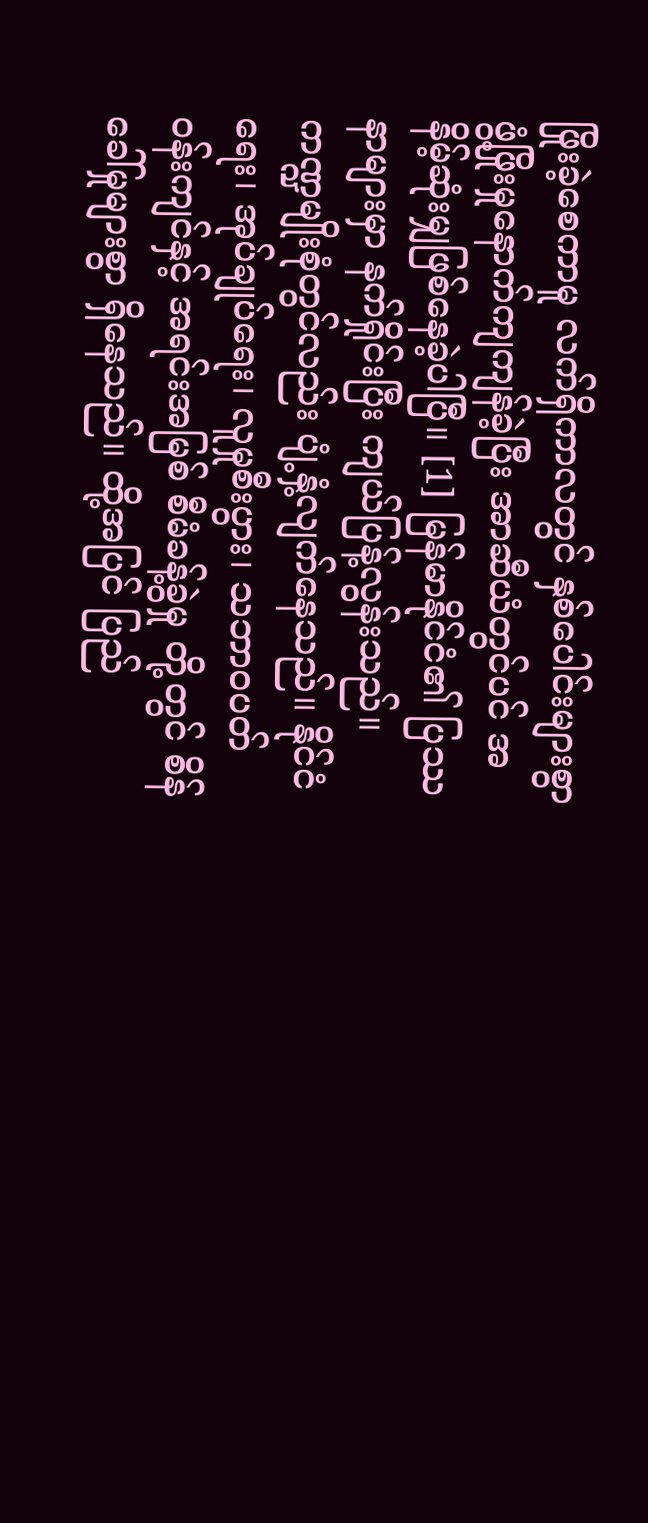ဖြိုးခဲ့စေကာမူ လက်ရှိကာလတွင် နှစ်ပေါင်းများစွာ ဖွံ့ဖြိုးမှုနောက်ကျကျန်ခဲ့ပြီး အာဆီယံတွင်ပင် အနိမ့်ဆုံးမျှဖြစ်နေခဲ့ပါပြီ။ [1] မြန်မာနိုင်ငံ၏ ပြဿနာများမှာ နက်ရှိုင်းပြီး ကျယ်ပြန့်လွန်းသည်။ ကဏ္ဍမျိုးစုံတွင်လည်း ပျံ့နှံ့လျက်နေသည်။ နိုင်ငံရေး၊ အုပ်ချုပ်ရေး၊ လူမှုစီးပွား၊ သဘာဝပတ်ဝန်းကျင်နှင့် အရင်းအမြစ် စီမံခန့်ခွဲမှု တို့တွင် စိန်ခေါ်မှုများစွာ ရှိနေသည်။ ထို့အပြင် ပြည်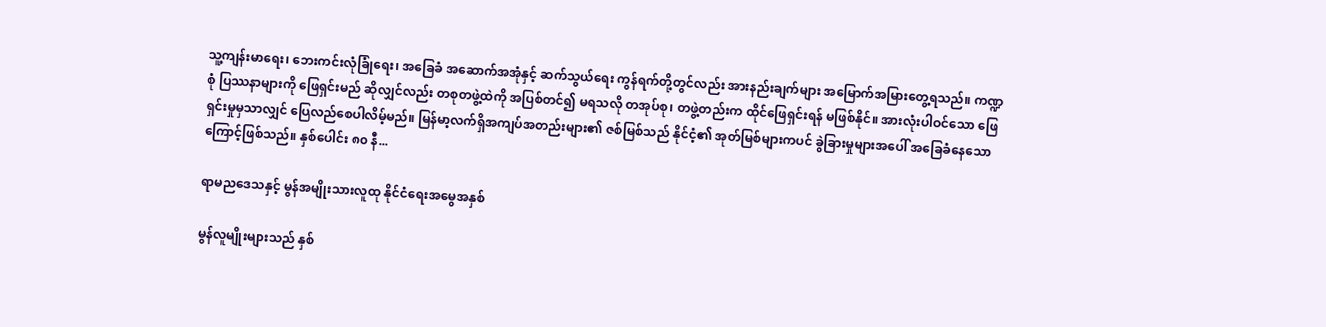သူ့ကျန်းမာရေး၊ ဘေးကင်းလုံခြုံရေး၊ အခြေခံ အဆောက်အအုံနှင့် ဆက်သွယ်ရေး ကွန်ရက်တို့တွင်လည်း အားနည်းချက်များ အမြောက်အမြားတွေ့ရသည်။ ကဏ္ဍစုံ ပြဿနာများကို ဖြေရှင်းမည် ဆိုလျှင်လည်း တစုတဖွဲ့ထဲကို အပြစ်တင်၍ မရသလို တအုပ်စု၊ တဖွဲ့တည်းက ထိုင်ဖြေရှင်းရန် မဖြစ်နိုင်။ အားလုံးပါဝင်သော ဖြေရှင်းမှုမှသာလျှင် ပြေလည်စေပါလိမ့်မည်။ မြန်မာ့လက်ရှိအကျပ်အတည်းများ၏ ဇစ်မြစ်သည် နိုင်ငံ့၏ အုတ်မြစ်များကပင် ခွဲခြားမှုများအပေါ် အခြေခံနေသောကြောင့်ဖြစ်သည်။ နှစ်ပေါင်း ၈၀ နီ...

ရာမညဒေသနှင့် မွန်အမျိုးသားလူထု နိုင်ငံရေးအမွေအနှစ်

မွန်လူမျိုးများသည် နှစ်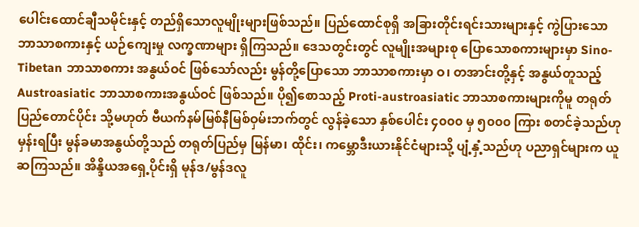ပေါင်းထောင်ချီသမိုင်းနှင့် တည်ရှိသောလူမျိုးများဖြစ်သည်။ ပြည်ထောင်စုရှိ အခြားတိုင်းရင်းသားများနှင့် ကွဲပြားသော ဘာသာစကားနှင့် ယဉ်ကျေးမှု လက္ခဏာများ ရှိကြသည်။ ဒေသတွင်းတွင် လူမျိုးအများစု ပြောသောစကားများမှာ Sino-Tibetan ဘာသာစကား အနွယ်ဝင် ဖြစ်သော်လည်း မွန်တို့ပြောသော ဘာသာစကားမှာ ဝ၊ တအာင်းတို့နှင့် အနွယ်တူသည့် Austroasiatic ဘာသာစကားအနွယ်ဝင် ဖြစ်သည်။ ပို၍စောသည့် Proti-austroasiatic ဘာသာစကားများကိုမူ တရုတ်ပြည်တောင်ပိုင်း သို့မဟုတ် ဗီယက်နမ်မြစ်နီမြစ်ဝှမ်းဘက်တွင် လွန်ခဲ့သော နှစ်ပေါင်း ၄၀၀၀ မှ ၅၀၀၀ ကြား စတင်ခဲ့သည်ဟုမှန်းရပြီး မွန်ခမာအနွယ်တို့သည် တရုတ်ပြည်မှ မြန်မာ၊ ထိုင်း၊ ကမ္ဘောဒီးယားနိုင်ငံများသို့ ပျံ့နှံ့သည်ဟု ပညာရှင်များက ယူဆကြသည်။ အိန္ဒိယအရှေ့ပိုင်းရှိ မုန်ဒ/မွန်ဒလူ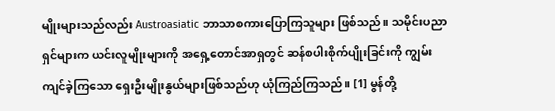မျိုးများသည်လည်း Austroasiatic ဘာသာစကားပြောကြသူများ ဖြစ်သည်။ သမိုင်းပညာရှင်များက ယင်းလူမျိုးများကို အရှေ့တောင်အာရှတွင် ဆန်စပါးစိုက်ပျိုးခြင်းကို ကျွမ်းကျင်ခဲ့ကြသော ရှေးဦးမျိုးနွယ်များဖြစ်သည်ဟု ယုံကြည်ကြသည်။ [1] မွန်တို့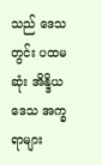သည် ဒေသတွင်း ပထမဆုံး အိန္ဒိယဒေသ အက္ခရာများ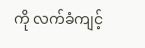ကို လက်ခံကျင့်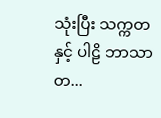သုံးပြီး သက္ကတနှင့် ပါဠိ ဘာသာတ...